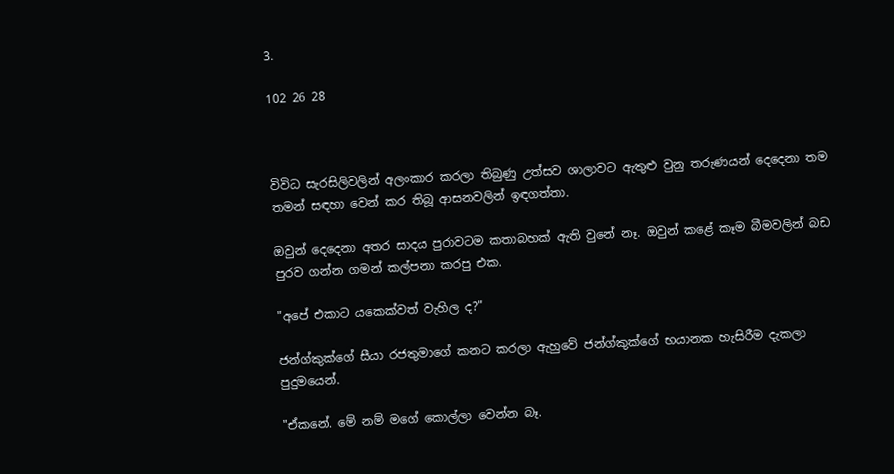3.

102 26 28



විවිධ සැරසිලිවලින් අලංකාර කරලා තිබුණු උත්සව ශාලාවට ඇතුළු වුනු තරුණයන් දෙදෙනා තම තමන් සඳහා වෙන් කර තිබූ ආසනවලින් ඉඳගත්තා.

ඔවුන් දෙදෙනා අතර සාදය පුරාවටම කතාබහක් ඇති වුනේ නෑ. ඔවුන් කළේ කෑම බීමවලින් බඩ පුරව ගන්න ගමන් කල්පනා කරපු එක.

"අපේ එකාට යකෙක්වත් වැහිල ද?"

ජන්ග්කුක්ගේ සීයා රජතුමාගේ කනට කරලා ඇහුවේ ජන්ග්කුක්ගේ භයානක හැසිරීම දැකලා පුදුමයෙන්.

"ඒකනේ. මේ නම් මගේ කොල්ලා වෙන්න බෑ.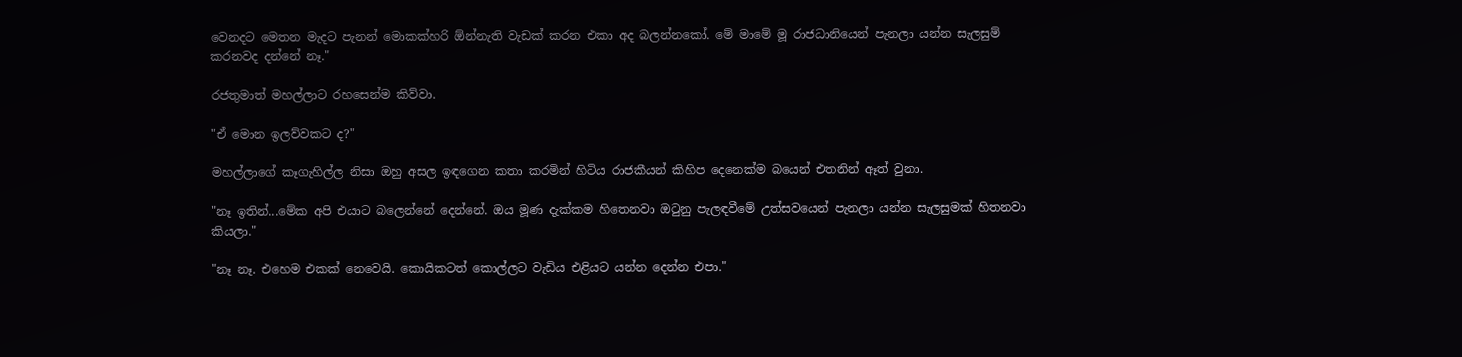වෙනදට මෙතන මැදට පැනන් මොකක්හරි ඕන්නැති වැඩක් කරන එකා අද බලන්නකෝ. මේ මාමේ මූ රාජධානියෙන් පැනලා යන්න සැලසුම් කරනවද දන්නේ නෑ."

රජතුමාත් මහල්ලාට රහසෙන්ම කිව්වා.

"ඒ මොන ඉලව්වකට ද?"

මහල්ලාගේ කෑගැහිල්ල නිසා ඔහු අසල ඉඳගෙන කතා කරමින් හිටිය රාජකීයන් කිහිප දෙනෙක්ම බයෙන් එතනින් ඈත් වුනා.

"නෑ ඉතින්...මේක අපි එයාට බලෙන්නේ දෙන්නේ. ඔය මූණ දැක්කම හිතෙනවා ඔටුනු පැලඳවීමේ උත්සවයෙන් පැනලා යන්න සැලසුමක් හිතනවා කියලා."

"නෑ නෑ. එහෙම එකක් නෙවෙයි. කොයිකටත් කොල්ලට වැඩිය එළියට යන්න දෙන්න එපා."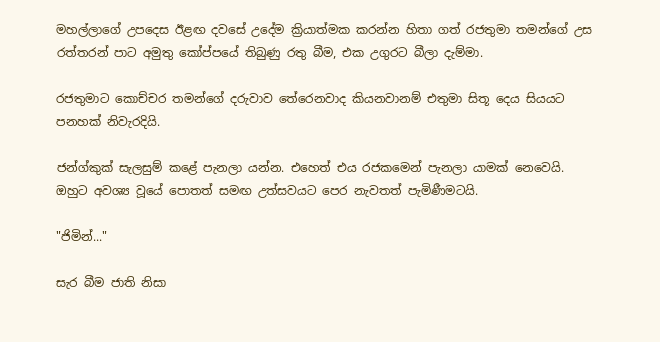මහල්ලාගේ උපදෙස ඊළඟ දවසේ උදේම ක්‍රියාත්මක කරන්න හිතා ගත් රජතුමා තමන්ගේ උස රත්තරන් පාට අමුතු කෝප්පයේ තිබුණු රතු බීම, එක උගුරට බීලා දැම්මා.

රජතුමාට කොච්චර තමන්ගේ දරුවාව තේරෙනවාද කියනවානම් එතුමා සිතූ දෙය සියයට පනහක් නිවැරදියි.

ජන්ග්කුක් සැලසුම් කළේ පැනලා යන්න. එහෙත් එය රජකමෙන් පැනලා යාමක් නෙවෙයි. ඔහුට අවශ්‍ය වූයේ පොතත් සමඟ උත්සවයට පෙර නැවතත් පැමිණීමටයි.

"ජිමින්..."

සැර බීම ජාති නිසා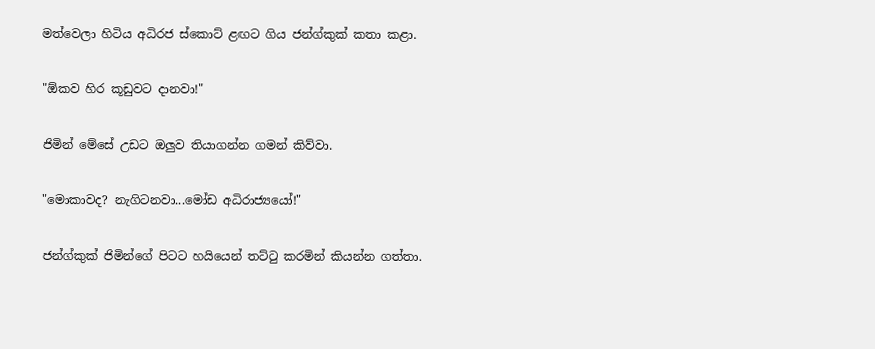මත්වෙලා හිටිය අධිරජ ස්කොට් ළඟට ගිය ජන්ග්කුක් කතා කළා.

"ඕකව හිර කූඩුවට දානවා!"

ජිමින් මේසේ උඩට ඔලුව තියාගන්න ගමන් කිව්වා.

"මොකාවද? නැගිටනවා...මෝඩ අධිරාජ්‍යයෝ!"

ජන්ග්කුක් ජිමින්ගේ පිටට හයියෙන් තට්ටු කරමින් කියන්න ගත්තා.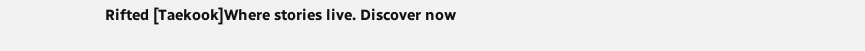Rifted [Taekook]Where stories live. Discover now